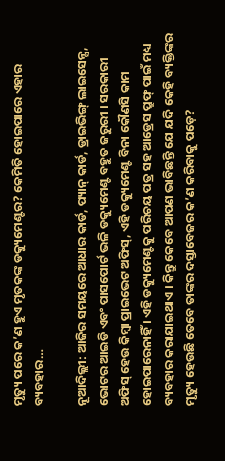ମୃତ୍ୟୁ ପରେ କ’ଣ ହୁଏ ମୃତକଙ୍କ ଡକ୍ୟୁମେଣ୍ଟର? କେମିତି ହୋଇପାରେ ଏହାର ବ୍ୟବହାର…

ନୂଆଦିଲ୍ଲୀ: ଆଜିର ସମୟରେ ଆଧାର କାର୍ଡ, ପ୍ୟାନ୍ କାର୍ଡ, ଡ୍ରାଇଭିଙ୍ଗ୍ ଲାଇସେନ୍ସ, ଭୋଟର ଆଇଡି ଏବଂ ପାସପୋର୍ଟ ଭଳି ଡକ୍ୟୁମେଣ୍ଟ ବହୁତ ଜରୁରୀ । ସରକାରୀ ଅଫିସ୍ ହେଉ କିମ୍ବା ପ୍ରାଇଭେଟ ଅଫିସ୍, ଏହି ଡକ୍ୟୁମେଣ୍ଟ ବିନା କୌଣସି କାମ ହୋଇପାରେନାହିଁ । ଏହି ଡକ୍ୟୁମେଣ୍ଟକୁ ପରିଚୟ ପତ୍ର ସହ ଆଡ୍ରେସ ପ୍ରୁଫ୍ ପାଇଁ ମଧ୍ୟ ବ୍ୟବହାର କରାଯାଇଥାଏ । କିନ୍ତୁ କେବେ ଆପଣ ଭାବିଛନ୍ତି ଯେ ଯଦି କେହି ବ୍ୟକ୍ତିଙ୍କର ମୃତ୍ୟୁ ହେଉଛି ତେବେ ତାଙ୍କର ଦସ୍ତାବେଜର କ’ଣ କରିବାକୁ ପଡ଼େ?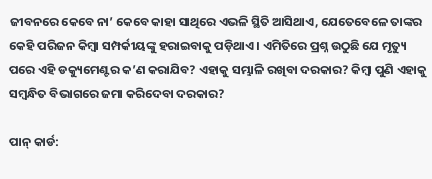ଜୀବନରେ କେବେ ନା’ କେବେ କାହା ସାଥିରେ ଏଭଳି ସ୍ଥିତି ଆସିଥାଏ, ଯେତେବେଳେ ତାଙ୍କର କେହି ପରିଜନ କିମ୍ବା ସମ୍ପର୍କୀୟଙ୍କୁ ହରାଇବାକୁ ପଡ଼ିଥାଏ । ଏମିତିରେ ପ୍ରଶ୍ନ ଉଠୁଛି ଯେ ମୃତ୍ୟୁ ପରେ ଏହି ଡକ୍ୟୁମେଣ୍ଟର କ’ଣ କରାଯିବ? ଏହାକୁ ସମ୍ଭାଳି ରଖିବା ଦରକାର? କିମ୍ବା ପୁଣି ଏହାକୁ ସମ୍ବନ୍ଧିତ ବିଭାଗରେ ଜମା କରିଦେବା ଦରକାର?

ପାନ୍ କାର୍ଡ: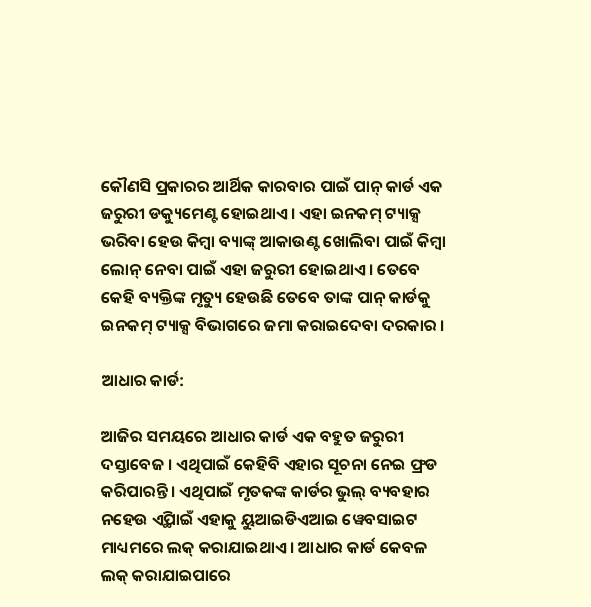କୌଣସି ପ୍ରକାରର ଆର୍ଥିକ କାରବାର ପାଇଁ ପାନ୍ କାର୍ଡ ଏକ ଜରୁରୀ ଡକ୍ୟୁମେଣ୍ଟ ହୋଇଥାଏ । ଏହା ଇନକମ୍ ଟ୍ୟାକ୍ସ ଭରିବା ହେଉ କିମ୍ବା ବ୍ୟାଙ୍କ୍ ଆକାଉଣ୍ଟ ଖୋଲିବା ପାଇଁ କିମ୍ବା ଲୋନ୍ ନେବା ପାଇଁ ଏହା ଜରୁରୀ ହୋଇଥାଏ । ତେବେ କେହି ବ୍ୟକ୍ତିଙ୍କ ମୃତ୍ୟୁ ହେଉଛି ତେବେ ତାଙ୍କ ପାନ୍ କାର୍ଡକୁ ଇନକମ୍ ଟ୍ୟାକ୍ସ ବିଭାଗରେ ଜମା କରାଇଦେବା ଦରକାର ।

ଆଧାର କାର୍ଡ:

ଆଜିର ସମୟରେ ଆଧାର କାର୍ଡ ଏକ ବହୁତ ଜରୁରୀ ଦସ୍ତାବେଜ । ଏଥିପାଇଁ କେହିବି ଏହାର ସୂଚନା ନେଇ ଫ୍ରଡ କରିପାରନ୍ତି । ଏଥିପାଇଁ ମୃତକଙ୍କ କାର୍ଡର ଭୁଲ୍ ବ୍ୟବହାର ନହେଉ ଏ୍ଥିପାଇଁ ଏହାକୁ ୟୁଆଇଡିଏଆଇ ୱେବସାଇଟ ମାଧ୍ୟମରେ ଲକ୍ କରାଯାଇଥାଏ । ଆଧାର କାର୍ଡ କେବଳ ଲକ୍ କରାଯାଇପାରେ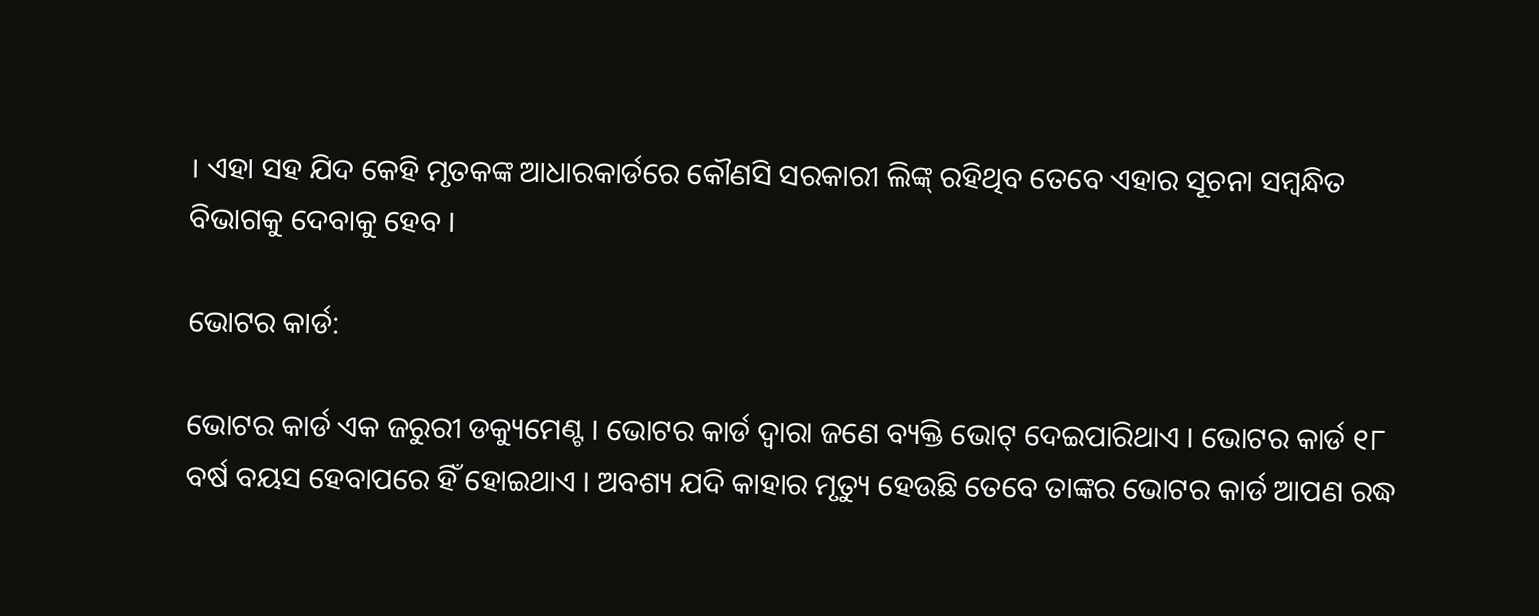। ଏହା ସହ ଯିଦ କେହି ମୃତକଙ୍କ ଆଧାରକାର୍ଡରେ କୌଣସି ସରକାରୀ ଲିଙ୍କ୍ ରହିଥିବ ତେବେ ଏହାର ସୂଚନା ସମ୍ବନ୍ଧିତ ବିଭାଗକୁ ଦେବାକୁ ହେବ ।

ଭୋଟର କାର୍ଡ:

ଭୋଟର କାର୍ଡ ଏକ ଜରୁରୀ ଡକ୍ୟୁମେଣ୍ଟ । ଭୋଟର କାର୍ଡ ଦ୍ୱାରା ଜଣେ ବ୍ୟକ୍ତି ଭୋଟ୍ ଦେଇପାରିଥାଏ । ଭୋଟର କାର୍ଡ ୧୮ ବର୍ଷ ବୟସ ହେବାପରେ ହିଁ ହୋଇଥାଏ । ଅବଶ୍ୟ ଯଦି କାହାର ମୃତ୍ୟୁ ହେଉଛି ତେବେ ତାଙ୍କର ଭୋଟର କାର୍ଡ ଆପଣ ରଦ୍ଧ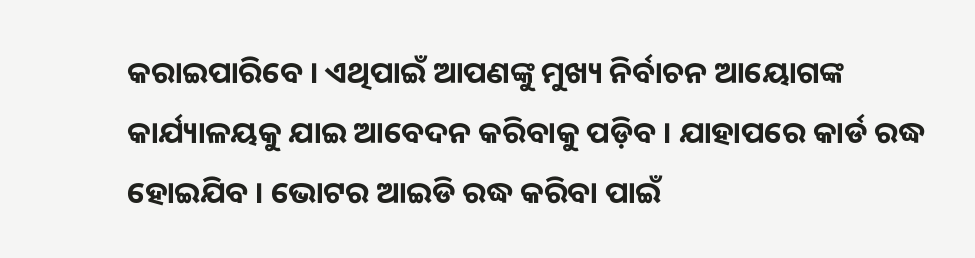କରାଇପାରିବେ । ଏଥିପାଇଁ ଆପଣଙ୍କୁ ମୁଖ୍ୟ ନିର୍ବାଚନ ଆୟୋଗଙ୍କ କାର୍ଯ୍ୟାଳୟକୁ ଯାଇ ଆବେଦନ କରିବାକୁ ପଡ଼ିବ । ଯାହାପରେ କାର୍ଡ ରଦ୍ଧ ହୋଇଯିବ । ଭୋଟର ଆଇଡି ରଦ୍ଧ କରିବା ପାଇଁ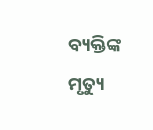ବ୍ୟକ୍ତିଙ୍କ ମୃତ୍ୟୁ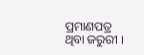ପ୍ରମାଣପତ୍ର ଥିବା ଜରୁରୀ ।